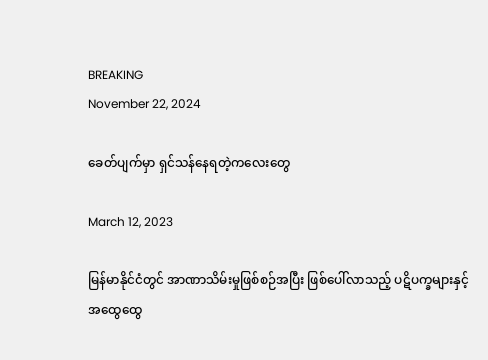BREAKING
November 22, 2024

ခေတ်ပျက်မှာ ရှင်သန်နေရတဲ့ကလေးတွေ

March 12, 2023

မြန်မာနိုင်ငံတွင် အာဏာသိမ်းမှုဖြစ်စဉ်အပြီး ဖြစ်ပေါ်လာသည့် ပဋိပက္ခများနှင့် အထွေထွေ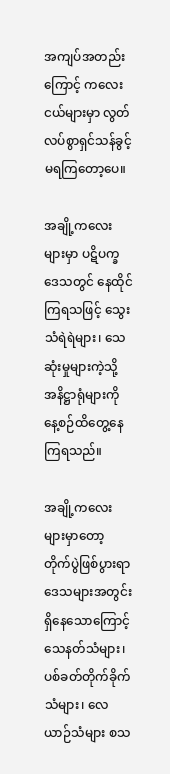အကျပ်အတည်းကြောင့် ကလေးငယ်များမှာ လွတ်လပ်စွာရှင်သန်ခွင့် မရကြတော့ပေ။

အချို့ကလေးများမှာ ပဋိပက္ခဒေသတွင် နေထိုင်ကြရသဖြင့် သွေးသံရဲရဲများ၊ သေဆုံးမှုများကဲ့သို့ အနိဋ္ဌာရုံများကို နေ့စဉ်ထိတွေ့နေကြရသည်။

အချို့ကလေးများမှာတော့ တိုက်ပွဲဖြစ်ပွားရာ ဒေသများအတွင်း ရှိနေသောကြောင့် သေနတ်သံများ၊ ပစ်ခတ်တိုက်ခိုက်သံများ၊ လေယာဉ်သံများ စသ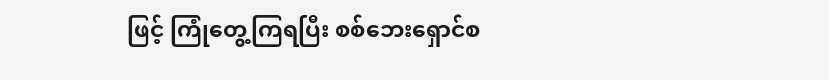ဖြင့် ကြုံတွေ့ကြရပြီး စစ်ဘေးရှောင်စ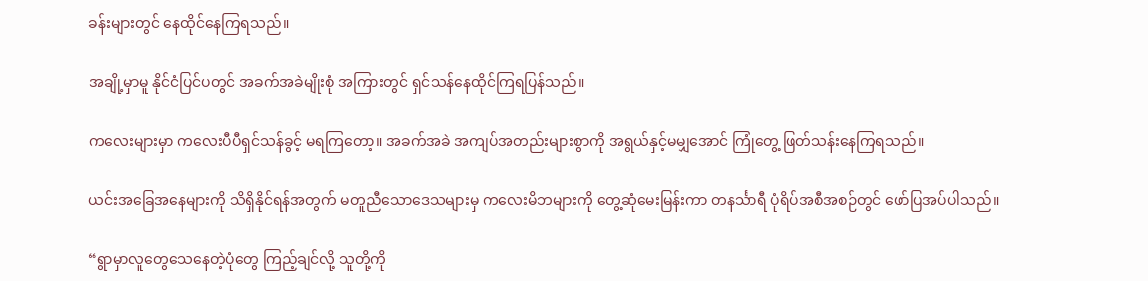ခန်းများတွင် နေထိုင်နေကြရသည်။

အချို့မှာမူ နိုင်ငံပြင်ပတွင် အခက်အခဲမျိုးစုံ အကြားတွင် ရှင်သန်နေထိုင်ကြရပြန်သည်။

ကလေးများမှာ ကလေးပီပီရှင်သန်ခွင့် မရကြတော့။ အခက်အခဲ အကျပ်အတည်းများစွာကို အရွယ်နှင့်မမျှအောင် ကြုံတွေ့ ဖြတ်သန်းနေကြရသည်။

ယင်းအခြေအနေများကို သိရှိနိုင်ရန်အတွက် မတူညီသောဒေသများမှ ကလေးမိဘများကို တွေ့ဆုံမေးမြန်းကာ တနင်္သာရီ ပုံရိပ်အစီအစဉ်တွင် ဖော်ပြအပ်ပါသည်။

“ရွာမှာလူတွေသေနေတဲ့ပုံတွေ ကြည့်ချင်လို့ သူတို့ကို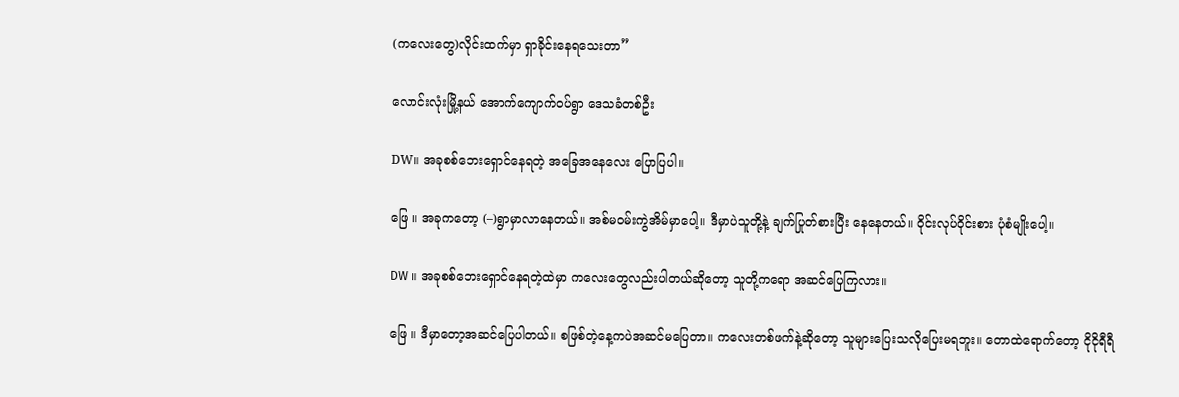(ကလေးတွေ)လိုင်းထက်မှာ ရှာခိုင်းနေရသေးတာ”

လောင်းလုံးမြို့နယ် အောက်ကျောက်ဝပ်ရွာ ဒေသခံတစ်ဦး

DW။ အခုစစ်ဘေးရှောင်နေရတဲ့ အခြေအနေလေး ပြောပြပါ။

ဖြေ ။ အခုကတော့ (–)ရွာမှာလာနေတယ်။ အစ်မဝမ်းကွဲအိမ်မှာပေါ့။ ဒီမှာပဲသူတို့နဲ့ ချက်ပြုတ်စားပြီး နေနေတယ်။ ဝိုင်းလုပ်ဝိုင်းစား ပုံစံမျိုး‌ပေါ့။

DW ။ အခုစစ်ဘေး‌ရှောင်နေရတဲ့ထဲမှာ ကလေးတွေလည်းပါတယ်ဆိုတော့ သူတို့ကရော အဆင်ပြေကြလား။

ဖြေ ။ ဒီမှာတော့အဆင်ပြေပါတယ်။ စဖြစ်တဲ့နေ့ကပဲအဆင်မပြေတာ။ ကလေးတစ်ဖက်နဲ့ဆိုတော့ သူများပြေးသလိုပြေးမရဘူး။ တောထဲရောက်တော့ ငိုငိုရီရီ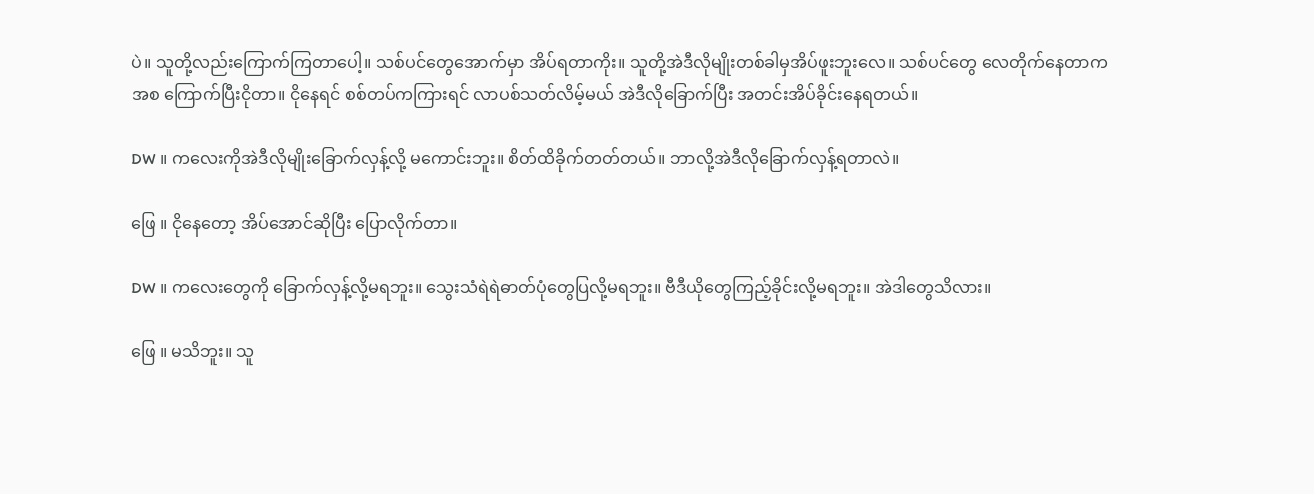ပဲ။ သူတို့လည်းကြောက်ကြတာပေါ့။ သစ်ပင်တွေအောက်မှာ အိပ်ရတာကိုး။ သူတို့အဲဒီလိုမျိုးတစ်ခါမှအိပ်ဖူးဘူးလေ။ သစ်ပင်တွေ လေတိုက်နေတာကအစ ကြောက်ပြီးငိုတာ။ ငိုနေရင် စစ်တပ်ကကြားရင် လာပစ်သတ်လိမ့်မယ် အဲဒီလိုခြောက်ပြီး အတင်းအိပ်ခိုင်းနေရတယ်။

DW ။ ကလေးကိုအဲဒီလိုမျိုးခြောက်လှန့်လို့ မကောင်းဘူး။ စိတ်ထိခိုက်တတ်တယ်။ ဘာလို့အဲဒီလိုခြောက်လှန့်ရတာလဲ။

ဖြေ ။ ‌ငိုနေတော့ အိပ်အောင်ဆိုပြီး ပြောလိုက်တာ။

DW ။ ကလေးတွေကို ခြောက်လှန့်လို့မရဘူး။ သွေးသံရဲရဲဓာတ်ပုံတွေပြလို့မရဘူး။ ဗီဒီယိုတွေကြည့်ခိုင်းလို့မရဘူး။ အဲဒါတွေ‌သိလား။

ဖြေ ။ မသိဘူး။ သူ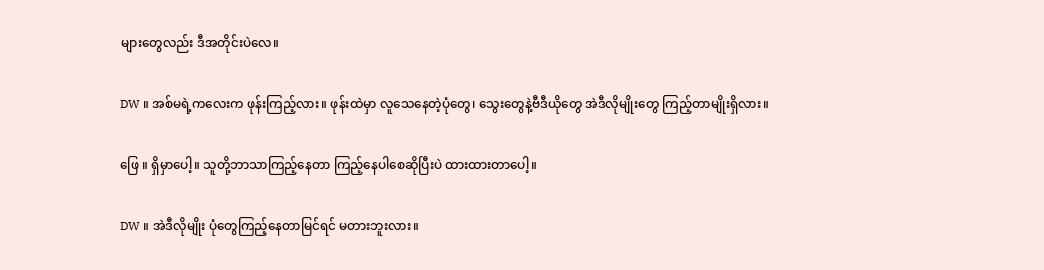များတွေလည်း ဒီအတိုင်းပဲလေ။

DW ။ အစ်မရဲ့ကလေးက ဖုန်းကြည့်လား။ ဖုန်းထဲမှာ လူသေနေတဲ့ပုံတွေ၊ သွေးတွေနဲ့ဗီဒီယိုတွေ အဲဒီလိုမျိုးတွေ ကြည့်တာမျိုးရှိလား။

ဖြေ ။ ရှိမှာပေါ့။ သူတို့ဘာသာကြည့်နေတာ ကြည့်နေပါစေဆိုပြီးပဲ ထားထားတာပေါ့။

DW ။ အဲဒီလိုမျိုး ပုံတွေကြည့်နေတာမြင်ရင် မတားဘူးလား။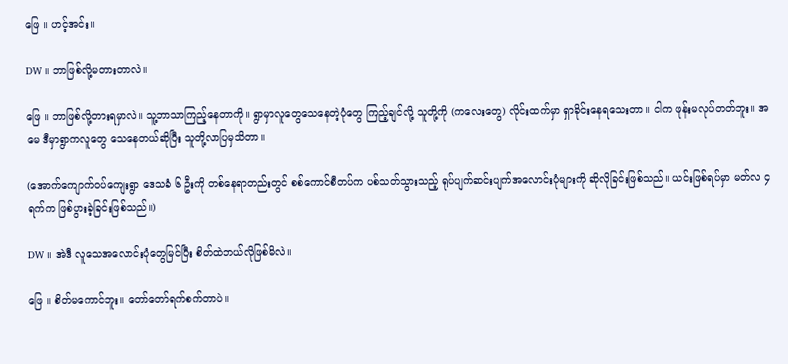ဖြေ ။ ဟင့်အင်း။

DW ။ ဘာဖြစ်လို့မတားတာလဲ။

ဖြေ ။ ဘာဖြစ်လို့တားရမှာလဲ။ သူ့ဘာသာကြည့်နေတာကို။ ရွာမှာလူတွေသေနေတဲ့ပုံတွေ ကြည့်ချင်လို့ သူတို့ကို (ကလေးတွေ) လိုင်းထက်မှာ ရှာခိုင်းနေရသေးတာ။ ငါက ဖုန်းမလုပ်တတ်ဘူး။ အမေ ဒီမှာရွာကလူတွေ သေနေတယ်ဆိုပြီး သူတို့လာပြမှသိတာ။

(အောက်ကျောက်ဝပ်ကျေးရွာ ဒေသခံ ၆ ဦးကို တစ်နေရာတည်းတွင် စစ်ကောင်စီတပ်က ပစ်သတ်သွားသည့် ရုပ်ပျက်ဆင်းပျက်အလောင်းပုံများကို ဆိုလိုခြင်းဖြစ်သည်။ ယင်းဖြစ်ရပ်မှာ မတ်လ ၄ ရက်က ဖြစ်ပွားခဲ့ခြင်းဖြစ်သည်။)

DW ။ အဲဒီ လူသေအလောင်းပုံတွေမြင်ပြီး စိတ်ထဲဘယ်လိုဖြစ်မိလဲ။

ဖြေ ။ စိတ်မကောင်ဘူး။ တော်တော်ရက်စက်တာပဲ။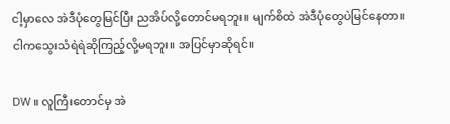ငါ့မှာလေ အဲဒီပုံတွေမြင်ပြီး ညအိပ်လို့တောင်မရဘူး။ မျက်စိထဲ အဲဒီပုံတွေပဲမြင်နေတာ။ ငါကသွေးသံရဲရဲဆိုကြည့်လို့မရဘူး။ အပြင်မှာဆိုရင်။

DW ။ လူကြီးတောင်မှ အဲ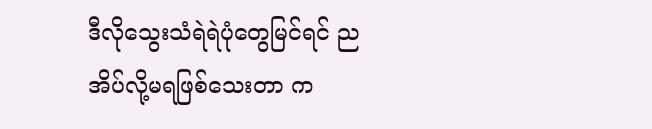ဒီလိုသွေးသံရဲရဲပုံတွေမြင်ရင် ညအိပ်လို့မရဖြစ်သေးတာ က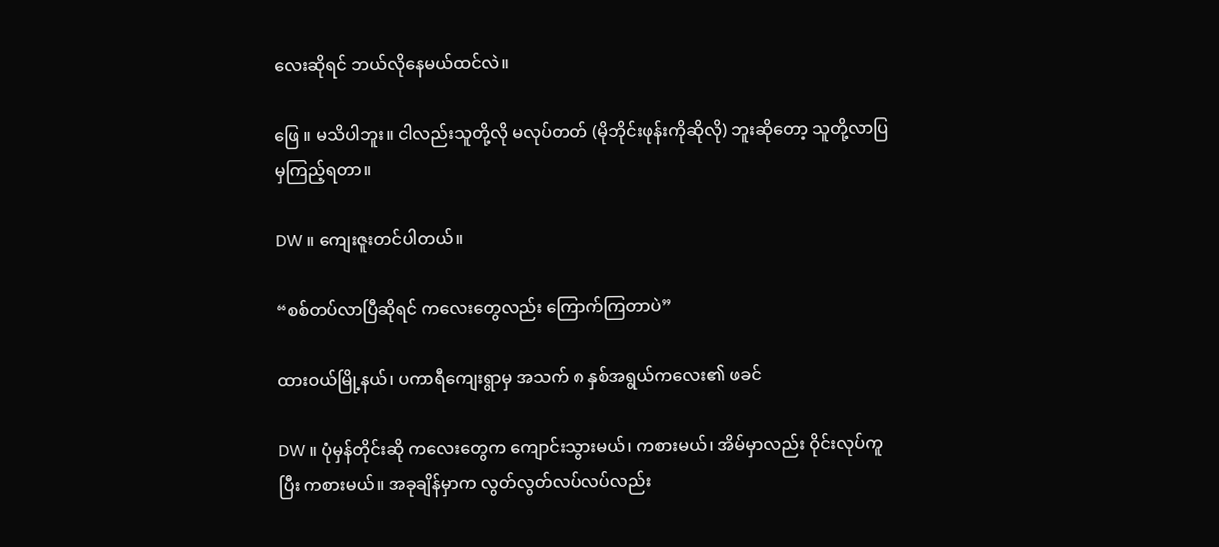လေးဆိုရင် ဘယ်လိုနေမယ်ထင်လဲ။

ဖြေ ။ မသိပါဘူး။ ငါလည်းသူတို့လို မလုပ်တတ် (မိုဘိုင်းဖုန်းကိုဆိုလို) ဘူးဆိုတော့ သူတို့လာပြမှကြည့်ရတာ။

DW ။ ကျေးဇူးတင်ပါတယ်။

“စစ်တပ်လာပြီဆိုရင် ကလေးတွေလည်း ကြောက်ကြတာပဲ”

ထားဝယ်မြို့နယ်၊ ပကာရီကျေးရွာမှ အသက် ၈ နှစ်အရွယ်ကလေး၏ ဖခင်

DW ။ ပုံမှန်တိုင်းဆို ကလေးတွေက ကျောင်းသွားမယ်၊ ကစားမယ်၊ အိမ်မှာလည်း ဝိုင်းလုပ်ကူပြီး ကစားမယ်။ အခုချိန်မှာက လွတ်လွတ်လပ်လပ်လည်း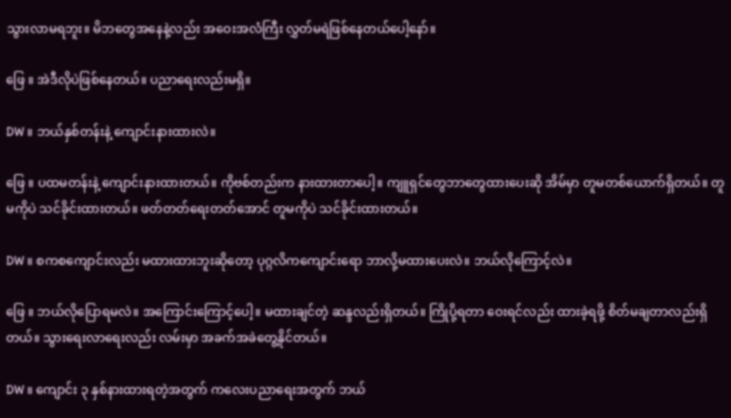သွားလာမရဘူး။ မိဘတွေအနေနဲ့လည်း အဝေးအလံကြီး လွှတ်မရဲဖြစ်နေတယ်ပေါ့နော်။

ဖြေ ။ အဲဒီလိုပဲဖြစ်နေတယ်။ ပညာရေးလည်းမရှိ။

DW ။ ဘယ်နှစ်တန်းနဲ့ ကျောင်းနားထားလဲ။

ဖြေ ။ ပထမတန်းနဲ့ ကျောင်းနားထားတယ်။ ကိုဗစ်တည်းက နားထားတာပေါ့။ ကျူရှင်တွေဘာတွေထားပေးဆို အိမ်မှာ တူမတစ်ယောက်ရှိတယ်။ တူမကိုပဲ သင်ခိုင်းထားတယ်။ ဖတ်တတ်ရေးတတ်အောင် တူမကိုပဲ သင်ခိုင်းထားတယ်။

DW ။ စကစကျောင်းလည်း မထားထားဘူးဆိုတော့ ပုဂ္ဂလိကကျောင်းရော ဘာလို့မထားပေးလဲ။ ဘယ်လိုကြောင့်လဲ။

ဖြေ ။ ဘယ်လိုပြောရမလဲ။ အကြောင်းကြောင့်ပေါ့။ မထားချင်တဲ့ ဆန္ဒလည်းရှိတယ်။ ကြိုပို့ရတာ ဝေးရင်လည်း ထားခဲ့ရဖို့ စိတ်မချတာလည်းရှိတယ်။ သွားရေးလာရေးလည်း လမ်းမှာ အခက်အခဲတွေ့နိုင်တယ်။

DW ။ ကျောင်း ၃ နှစ်နားထားရတဲ့အတွက် ကလေးပညာရေးအတွက် ဘယ်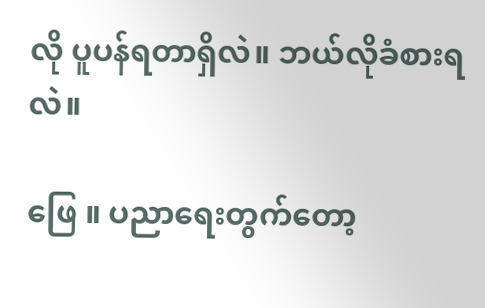လို ပူပန်ရတာရှိလဲ။ ဘယ်လိုခံစားရလဲ။

ဖြေ ။ ပညာရေးတွက်တော့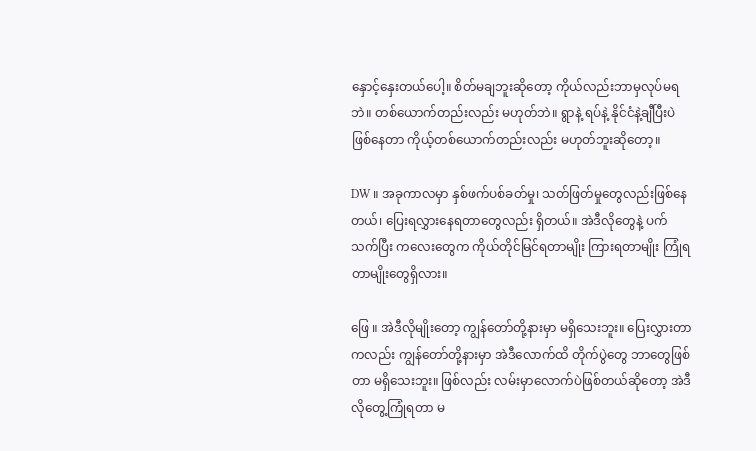နှောင့်နှေးတယ်ပေါ့။ စိတ်မချဘူးဆိုတော့ ကိုယ်လည်းဘာမှလုပ်မရဘဲ။ တစ်ယောက်တည်းလည်း မဟုတ်ဘဲ။ ရွာနဲ့ ရပ်နဲ့ နိုင်ငံနဲ့ချီပြီးပဲဖြစ်နေတာ ကိုယ့်တစ်ယောက်တည်းလည်း မဟုတ်ဘူးဆိုတော့။

DW ။ အခုကာလမှာ နှစ်ဖက်ပစ်ခတ်မှု၊ သတ်ဖြတ်မှုတွေလည်းဖြစ်နေတယ်၊ ပြေးရလွှားနေရတာတွေလည်း ရှိတယ်။ အဲဒီလိုတွေနဲ့ ပက်သက်ပြီး ကလေးတွေက ကိုယ်တိုင်မြင်ရတာမျိုး ကြားရတာမျိုး ကြုံရတာမျိုးတွေရှိလား။

ဖြေ ။ အဲဒီလိုမျိုးတော့ ကျွန်တော်တို့နားမှာ မရှိသေးဘူး။ ပြေးလွှားတာကလည်း ကျွန်တော်တို့နားမှာ အဲဒီလောက်ထိ တိုက်ပွဲတွေ ဘာတွေဖြစ်တာ မရှိသေးဘူး။ ဖြစ်လည်း လမ်းမှာလောက်ပဲဖြစ်တယ်ဆိုတော့ အဲဒီလိုတွေ့ကြုံရတာ မ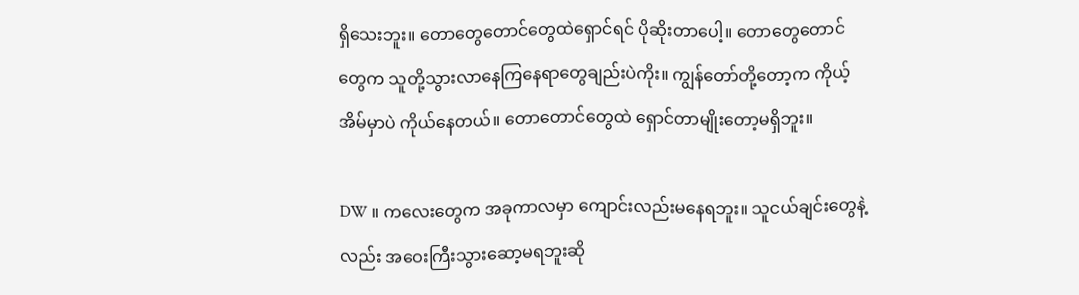ရှိသေးဘူး။ တောတွေတောင်တွေထဲရှောင်ရင် ပိုဆိုးတာပေါ့။ တောတွေတောင်တွေက သူတို့သွားလာနေကြနေရာတွေချည်းပဲကိုး။ ကျွန်တော်တို့တော့က ကိုယ့်အိမ်မှာပဲ ကိုယ်နေတယ်။ တောတောင်တွေထဲ ရှောင်တာမျိုးတော့မရှိဘူး။

DW ။ ကလေးတွေက အခုကာလမှာ ကျောင်းလည်းမနေရဘူး။ သူငယ်ချင်းတွေနဲ့လည်း အဝေးကြီးသွားဆော့မရဘူးဆို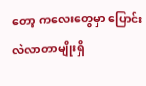တော့ ကလေးတွေမှာ ပြောင်းလဲလာတာမျိုးရှိ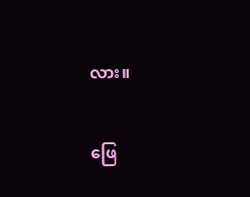လား။

ဖြေ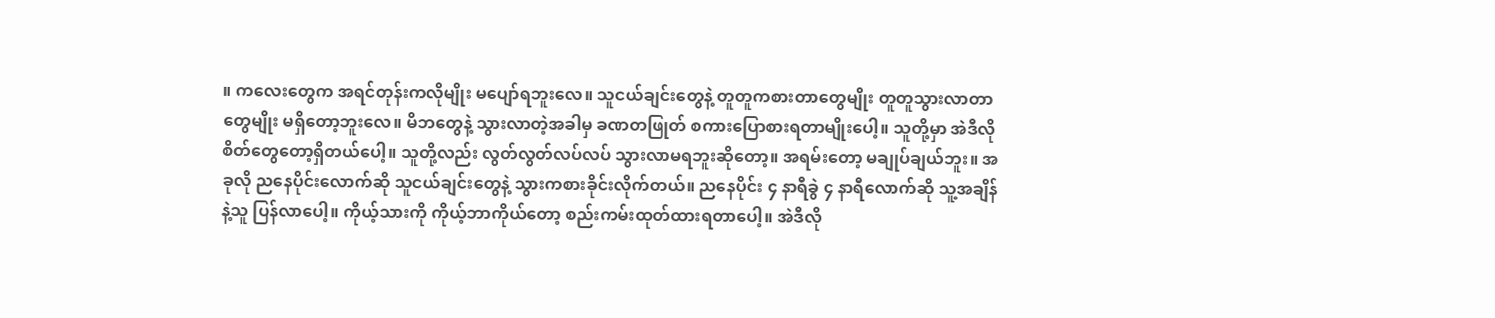။ ကလေးတွေက အရင်တုန်းကလိုမျိုး မပျော်ရဘူးလေ။ သူငယ်ချင်းတွေနဲ့ တူတူကစားတာတွေမျိုး တူတူသွားလာတာတွေမျိုး မရှိတော့ဘူးလေ။ မိဘတွေနဲ့ သွားလာတဲ့အခါမှ ခဏတဖြုတ် စကားပြောစားရတာမျိုးပေါ့။ သူတို့မှာ အဲဒီလိုစိတ်တွေတော့ရှိတယ်ပေါ့။ သူတို့လည်း လွတ်လွတ်လပ်လပ် သွားလာမရဘူးဆိုတော့။ အရမ်းတော့ မချုပ်ချယ်ဘူး။ အခုလို ညနေပိုင်းလောက်ဆို သူငယ်ချင်းတွေနဲ့ သွားကစားခိုင်းလိုက်တယ်။ ညနေပိုင်း ၄ နာရီခွဲ ၄ နာရီလောက်ဆို သူ့အချိန်နဲ့သူ ပြန်လာပေါ့။ ကိုယ့်သားကို ကိုယ့်ဘာကိုယ်တော့ စည်းကမ်းထုတ်ထားရတာပေါ့။ အဲဒီလို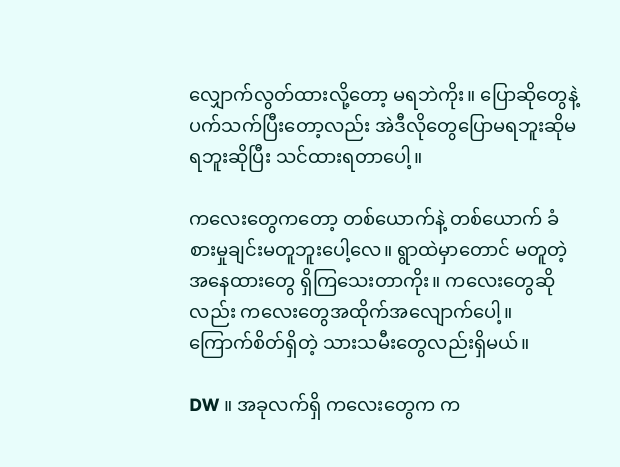လျှောက်လွတ်ထားလို့တော့ မရဘဲကိုး။ ပြောဆိုတွေနဲ့ ပက်သက်ပြီးတော့လည်း အဲဒီလိုတွေပြောမရဘူးဆိုမရဘူးဆိုပြီး သင်ထားရတာပေါ့။

ကလေးတွေကတော့ တစ်ယောက်နဲ့ တစ်ယောက် ခံစားမှုချင်းမတူဘူးပေါ့လေ။ ရွာထဲမှာတောင် မတူတဲ့ အနေထားတွေ ရှိကြသေးတာကိုး။ ကလေးတွေဆိုလည်း ကလေးတွေအထိုက်အလျောက်ပေါ့။ ကြောက်စိတ်ရှိတဲ့ သားသမီးတွေလည်းရှိမယ်။

DW ။ အခုလက်ရှိ ကလေးတွေက က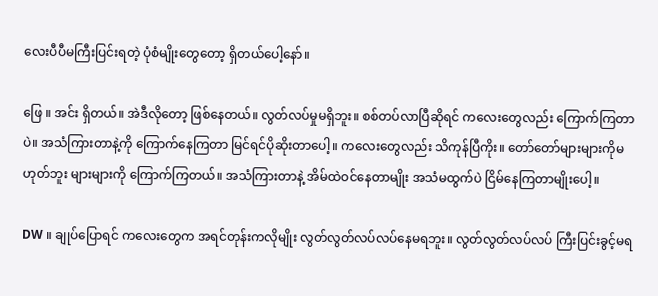လေးပီပီမကြီးပြင်းရတဲ့ ပုံစံမျိုးတွေတော့ ရှိတယ်ပေါ့နော်။

ဖြေ ။ အင်း ရှိတယ်။ အဲဒီလိုတော့ ဖြစ်နေတယ်။ လွတ်လပ်မှုမရှိဘူး။ စစ်တပ်လာပြီဆိုရင် ကလေးတွေလည်း ကြောက်ကြတာပဲ။ အသံကြားတာနဲ့ကို ကြောက်နေကြတာ မြင်ရင်ပိုဆိုးတာပေါ့။ ကလေးတွေလည်း သိကုန်ပြီကိုး။ တော်တော်များများကိုမဟုတ်ဘူး များများကို ကြောက်ကြတယ်။ အသံကြားတာနဲ့ အိမ်ထဲဝင်နေတာမျိုး အသံမထွက်ပဲ ငြိမ်နေကြတာမျိုးပေါ့။

DW ။ ချုပ်ပြောရင် ကလေးတွေက အရင်တုန်းကလိုမျိုး လွတ်လွတ်လပ်လပ်နေမရဘူး။ လွတ်လွတ်လပ်လပ် ကြီးပြင်းခွင့်မရ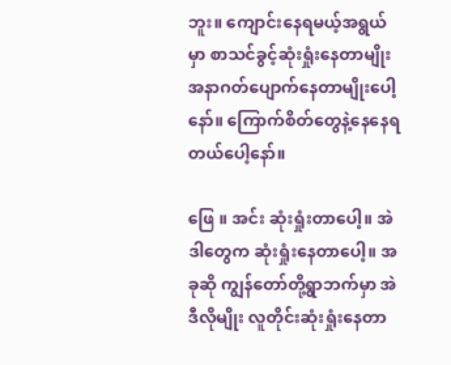ဘူး။ ကျောင်းနေရမယ့်အရွယ်မှာ စာသင်ခွင့်ဆုံးရှုံးနေတာမျိုး အနာဂတ်ပျောက်နေတာမျိုးပေါ့နော်။ ကြောက်စိတ်တွေနဲ့နေနေရတယ်ပေါ့နော်။

ဖြေ ။ အင်း ဆုံးရှုံးတာပေါ့။ အဲဒါတွေက ဆုံးရှုံးနေတာပေါ့။ အခုဆို ကျွန်တော်တို့ရွာဘက်မှာ အဲဒီလိုမျိုး လူတိုင်းဆုံးရှုံးနေတာ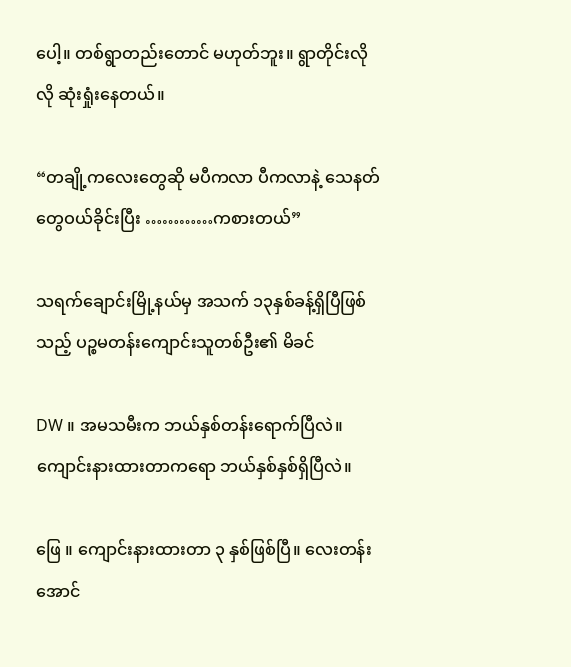ပေါ့။ တစ်ရွာတည်းတောင် မဟုတ်ဘူး။ ရွာတိုင်းလိုလို ဆုံးရှုံးနေတယ်။

“တချို့ကလေးတွေဆို မပီကလာ ပီကလာနဲ့ သေနတ်တွေဝယ်ခိုင်းပြီး …………ကစားတယ်”

သရက်ချောင်းမြို့နယ်မှ အသက် ၁၃နှစ်ခန့်ရှိပြီဖြစ်သည့် ပဉ္စမတန်းကျောင်းသူတစ်ဦး၏ မိခင်

DW ။ အမသမီးက ဘယ်နှစ်တန်းရောက်ပြီလဲ။ ကျောင်းနားထားတာကရော ဘယ်နှစ်နှစ်ရှိပြီလဲ။

ဖြေ ။ ကျောင်းနားထားတာ ၃ နှစ်ဖြစ်ပြီ။ လေးတန်းအောင်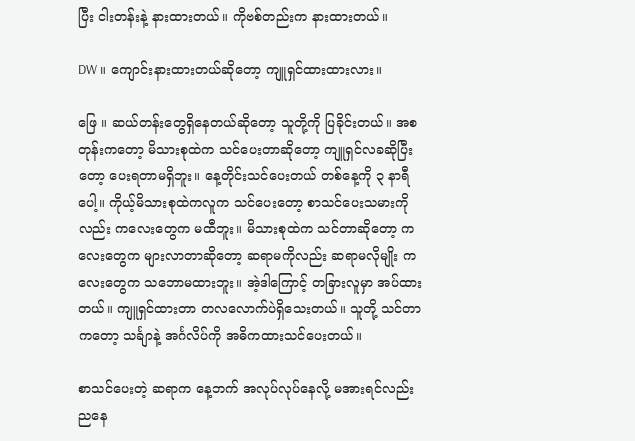ပြီး ငါးတန်းနဲ့ နားထားတယ်။ ကိုဗစ်တည်းက နားထားတယ်။

DW ။ ကျောင်းနားထားတယ်ဆိုတော့ ကျူရှင်ထားထားလား။

ဖြေ ။ ဆယ်တန်းတွေရှိနေတယ်ဆိုတော့ သူတို့ကို ပြခိုင်းတယ်။ အစတုန်းကတော့ မိသားစုထဲက သင်ပေးတာဆိုတော့ ကျူရှင်လခဆိုပြီးတော့ ပေးရတာမရှိဘူး။ နေ့တိုင်းသင်ပေးတယ် တစ်နေ့ကို ၃ နာရီပေါ့။ ကိုယ့်မိသားစုထဲကလူက သင်ပေးတော့ စာသင်ပေးသမားကိုလည်း ကလေးတွေက မထီဘူး။ မိသားစုထဲက သင်တာဆိုတော့ ကလေးတွေက များလာတာဆိုတော့ ဆရာမကိုလည်း ဆရာမလိုမျိုး ကလေးတွေက သဘောမထားဘူး။ အဲ့ဒါကြောင့် တခြားလူမှာ အပ်ထားတယ်။ ကျူရှင်ထားတာ တလလောက်ပဲရှိသေးတယ်။ သူတို့ သင်တာကတော့ သင်္ချာနဲ့ အင်္ဂလိပ်ကို အဓိကထားသင်ပေးတယ်။

စာသင်ပေးတဲ့ ဆရာက နေ့ဘက် အလုပ်လုပ်နေလို့ မအားရင်လည်း ညနေ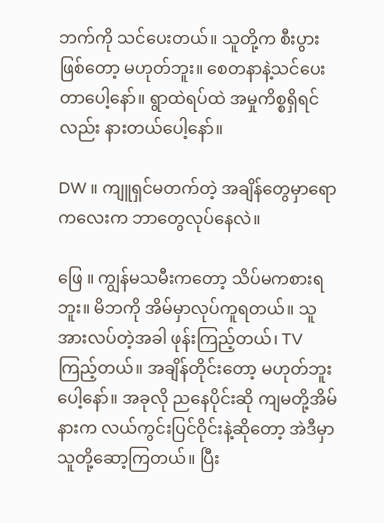ဘက်ကို သင်ပေးတယ်။ သူတို့က စီးပွားဖြစ်တော့ မဟုတ်ဘူး။ စေတနာနဲ့သင်ပေးတာပေါ့နော်။ ရွာထဲရပ်ထဲ အမှုကိစ္စရှိရင်လည်း နားတယ်ပေါ့နော်။

DW ။ ကျူရှင်မတက်တဲ့ အချိန်တွေမှာရော ကလေးက ဘာတွေလုပ်နေလဲ။

ဖြေ ။ ကျွန်မသမီးကတော့ သိပ်မကစားရဘူး။ မိဘကို အိမ်မှာလုပ်ကူရတယ်။ သူအားလပ်တဲ့အခါ ဖုန်းကြည့်တယ်၊ TV ကြည့်တယ်။ အချိန်တိုင်းတော့ မဟုတ်ဘူးပေါ့နော်။ အခုလို ညနေပိုင်းဆို ကျမတို့အိမ်နားက လယ်ကွင်းပြင်ဝိုင်းနဲ့ဆိုတော့ အဲဒီမှာသူတို့ဆော့ကြတယ်။ ပြီး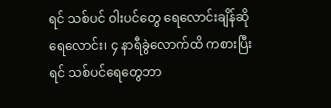ရင် သစ်ပင် ဝါးပင်တွေ ရေလောင်းချိန်ဆို ရေလောင်း၊ ၄ နာရီခွဲလောက်ထိ ကစားပြီးရင် သစ်ပင်ရေတွေဘာ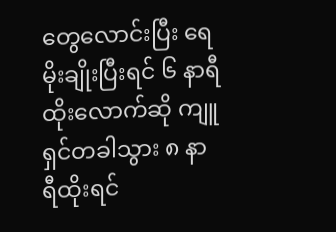တွေလောင်းပြီး ရေမိုးချိုးပြီးရင် ၆ နာရီထိုးလောက်ဆို ကျူရှင်တခါသွား ၈ နာရီထိုးရင်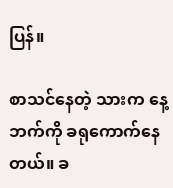ပြန်။

စာသင်နေတဲ့ သားက နေ့ဘက်ကို ခရုကောက်နေတယ်။ ခ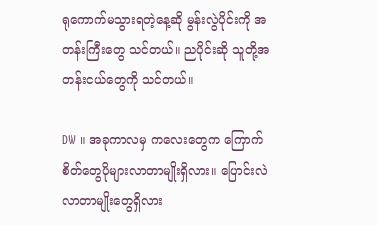ရုကောက်မသွားရတဲ့နေ့ဆို မွန်းလွဲပိုင်းကို အတန်းကြီးတွေ သင်တယ်။ ညပိုင်းဆို သူတို့အတန်းငယ်တွေကို သင်တယ်။

DW ။ အခုကာလမှ ကလေးတွေက ကြောက်စိတ်တွေပိုများလာတာမျိုးရှိလား။ ပြောင်းလဲလာတာမျိုးတွေရှိလား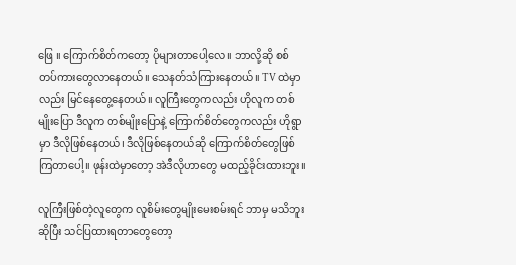ဖြေ ။ ကြောက်စိတ်ကတော့ ပိုများတာပေါ့လေ။ ဘာလို့ဆို စစ်တပ်ကားတွေလာနေတယ်။ သေနတ်သံကြားနေတယ်။ TV ထဲမှာလည်း မြင်နေတွေ့နေတယ်။ လူကြီးတွေကလည်း ဟိုလူက တစ်မျိုးပြော ဒီလူက တစ်မျိုးပြောနဲ့ ကြောက်စိတ်တွေကလည်း ဟိုရွာမှာ ဒီလိုဖြစ်နေတယ်၊ ဒီလိုဖြစ်နေတယ်ဆို ကြောက်စိတ်တွေဖြစ်ကြတာပေါ့။ ဖုန်းထဲမှာတော့ အဲဒီလိုဟာတွေ မထည့်ခိုင်းထားဘူး။

လူကြီးဖြစ်တဲ့လူတွေက လူစိမ်းတွေမျိုးမေးစမ်းရင် ဘာမှ မသိဘူးဆိုပြီး သင်ပြထားရတာတွေတော့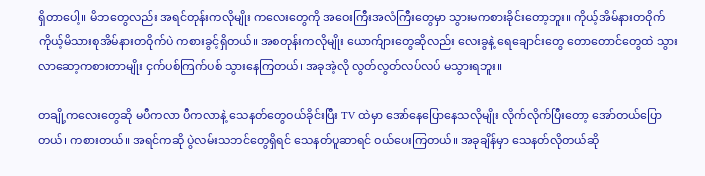ရှိတာပေါ့။ မိဘတွေလည်း အရင်တုန်းကလိုမျိုး ကလေးတွေကို အဝေးကြီးအလံကြီးတွေမှာ သွားမကစားခိုင်းတော့ဘူး။ ကိုယ့်အိမ်နားတဝိုက် ကိုယ့်မိသားစုအိမ်နားတဝိုက်ပဲ ကစားခွင့်ရှိတယ်။ အစတုန်းကလိုမျိုး ယောက်ျားတွေဆိုလည်း လေးခွနဲ့ ရေချောင်းတွေ တောတောင်တွေထဲ သွားလာဆော့ကစားတာမျိုး ငှက်ပစ်ကြက်ပစ် သွားနေကြတယ်၊ အခုအဲ့လို လွတ်လွတ်လပ်လပ် မသွားရဘူး။

တချို့ကလေးတွေဆို မပီကလာ ပီကလာနဲ့ သေနတ်တွေဝယ်ခိုင်းပြီး TV ထဲမှာ အော်နေပြောနေသလိုမျိုး လိုက်လိုက်ပြီးတော့ အော်တယ်ပြောတယ်၊ ကစားတယ်။ အရင်ကဆို ပွဲလမ်းသဘင်တွေရှိရင် သေနတ်ပူဆာရင် ဝယ်ပေးကြတယ်။ အခုချိန်မှာ သေနတ်လိုတယ်ဆို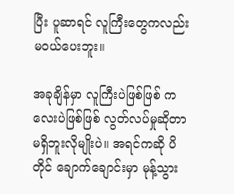ပြီး ပူဆာရင် လူကြီးတွေကလည်း မဝယ်ပေးဘူး။

အခုချိန်မှာ လူကြီးပဲဖြစ်ဖြစ် ကလေးပဲဖြစ်ဖြစ် လွတ်လပ်မှုဆိုတာ မရှိဘူးလိုမျိုးပဲ။ အရင်ကဆို ပိတိုင် ချောက်ချောင်းမှာ မုန့်သွား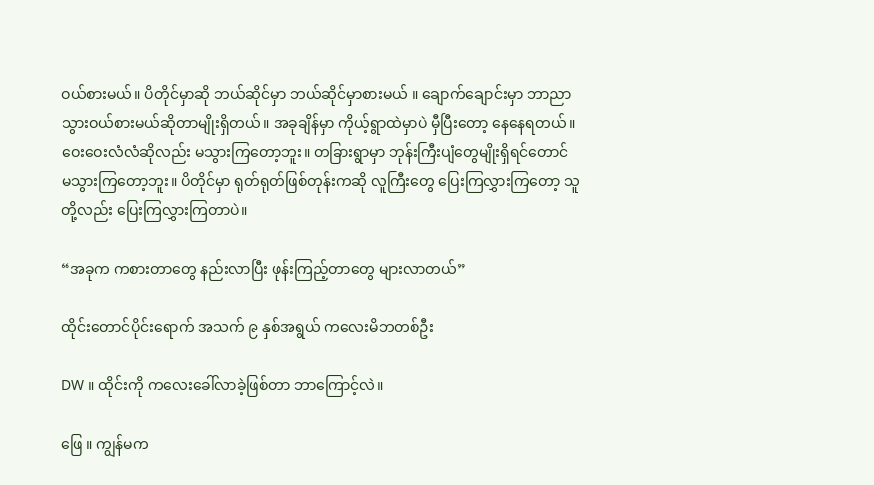ဝယ်စားမယ်။ ပိတိုင်မှာဆို ဘယ်ဆိုင်မှာ ဘယ်ဆိုင်မှာစားမယ် ။ ချောက်ချောင်းမှာ ဘာညာသွားဝယ်စားမယ်ဆိုတာမျိုးရှိတယ်။ အခုချိန်မှာ ကိုယ့်ရွာထဲမှာပဲ မှီပြီးတော့ နေနေရတယ်။ ဝေးဝေးလံလံဆိုလည်း မသွားကြတော့ဘူး။ တခြားရွာမှာ ဘုန်းကြီးပျံတွေမျိုးရှိရင်တောင် မသွားကြတော့ဘူး။ ပိတိုင်မှာ ရုတ်ရုတ်ဖြစ်တုန်းကဆို လူကြီးတွေ ပြေးကြလွှားကြတော့ သူတို့လည်း ပြေးကြလွှားကြတာပဲ။

“အခုက ကစားတာတွေ နည်းလာပြီး ဖုန်းကြည့်တာတွေ များလာတယ်”

ထိုင်းတောင်ပိုင်းရောက် အသက် ၉ နှစ်အရွယ် ကလေးမိဘတစ်ဦး

DW ။ ထိုင်းကို ကလေးခေါ်လာခဲ့ဖြစ်တာ ဘာကြောင့်လဲ။

ဖြေ ။ ကျွန်မက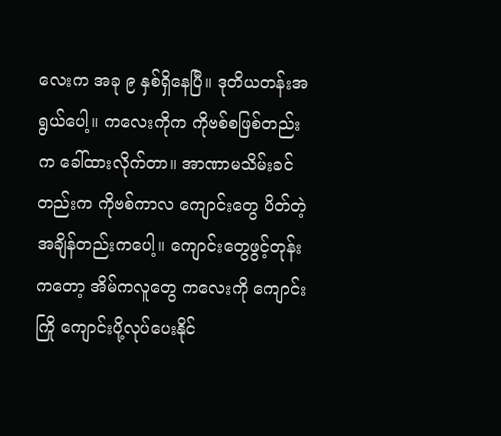လေးက အခု ၉ နှစ်ရှိနေပြီ။ ဒုတိယတန်းအရွယ်ပေါ့။ ကလေးကိုက ကိုဗစ်စဖြစ်တည်းက ခေါ်ထားလိုက်တာ။ အာဏာမသိမ်းခင်တည်းက ကိုဗစ်ကာလ ကျောင်းတွေ ပိတ်တဲ့အချိန်တည်းကပေါ့။ ကျောင်းတွေဖွင့်တုန်းကတော့ အိမ်ကလူတွေ ကလေးကို ကျောင်းကြို ကျောင်းပို့လုပ်ပေးနိုင်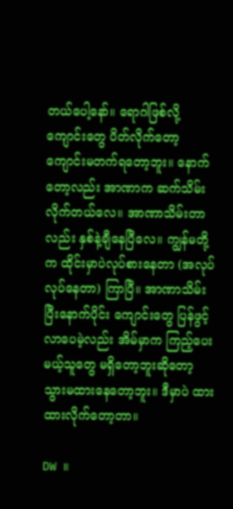တယ်ပေါ့နော်။ ရောဂါဖြစ်လို့ ကျောင်းတွေ ပိတ်လိုက်တော့ ကျောင်းမတက်ရတော့ဘူး။ နောက်တော့လည်း အာဏာက ဆက်သိမ်းလိုက်တယ်လေ။ အာဏာသိမ်းတာလည်း နှစ်နဲ့ချီနေပြီလေ။ ကျွန်မတို့က ထိုင်းမှာပဲလုပ်စားနေတာ (အလုပ်လုပ်နေတာ) ကြာပြီ။ အာဏာသိမ်းပြီးနောက်ပိုင်း ကျောင်းတွေ ပြန်ဖွင့်လာပေမဲ့လည်း အိမ်မှာက ကြည့်ပေးမယ့်သူတွေ မရှိတော့ဘူးဆိုတော့ သွားမထားနေတော့ဘူး။ ဒီမှာပဲ ထားထားလိုက်တော့တာ။

DW ။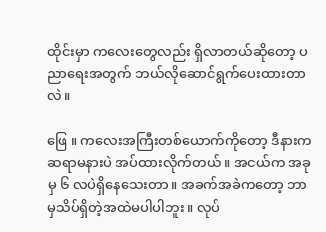ထိုင်းမှာ ကလေးတွေလည်း ရှိလာတယ်ဆိုတော့ ပညာရေးအတွက် ဘယ်လိုဆောင်ရွက်ပေးထားတာလဲ။

ဖြေ ။ ကလေးအကြီးတစ်ယောက်ကိုတော့ ဒီနားက ဆရာမနားပဲ အပ်ထားလိုက်တယ်။ အငယ်က အခုမှ ၆ လပဲရှိနေသေးတာ။ အခက်အခဲကတော့ ဘာမှသိပ်ရှိတဲ့အထဲမပါပါဘူး။ လုပ်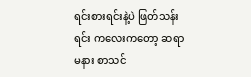ရင်းစားရင်းနဲ့ပဲ ဖြတ်သန်းရင်း ကလေးကတော့ ဆရာမနား စာသင်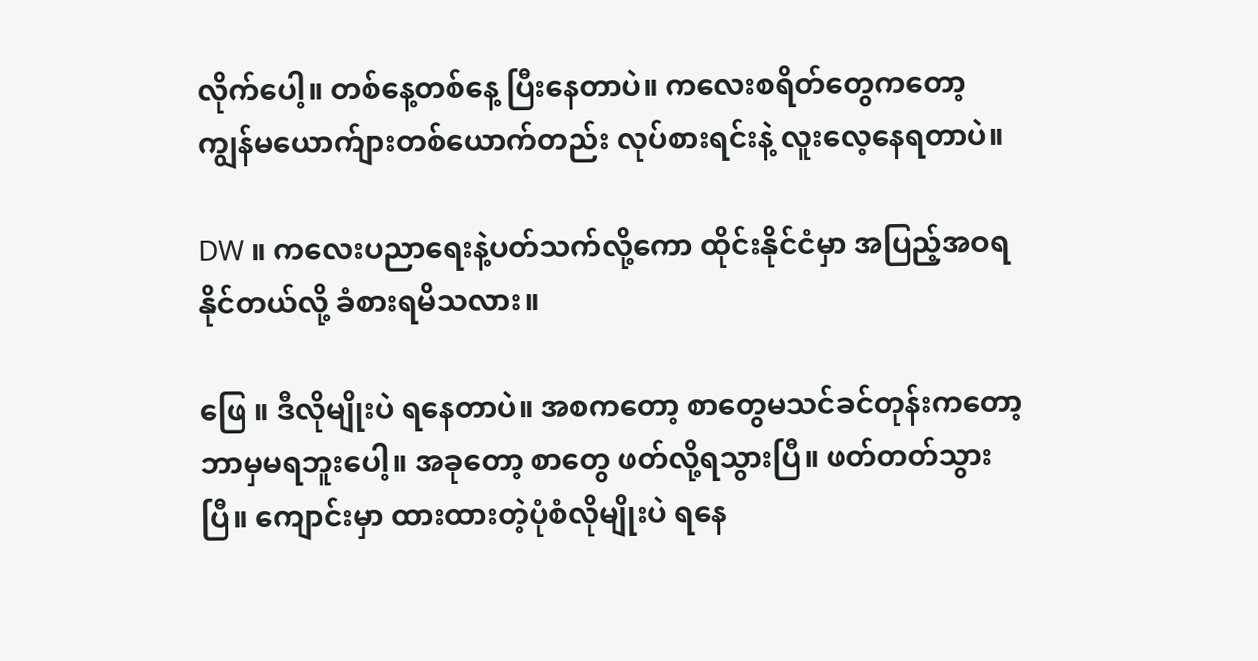လိုက်ပေါ့။ တစ်နေ့တစ်နေ့ ပြီးနေတာပဲ။ ကလေးစရိတ်တွေကတော့ ကျွန်မယောက်ျားတစ်ယောက်တည်း လုပ်စားရင်းနဲ့ လူးလေ့နေရတာပဲ။

DW ။ ကလေးပညာရေးနဲ့ပတ်သက်လို့ကော ထိုင်းနိုင်ငံမှာ အပြည့်အဝရနိုင်တယ်လို့ ခံစားရမိသလား။

ဖြေ ။ ဒီလိုမျိုးပဲ ရနေတာပဲ။ အစကတော့ စာတွေမသင်ခင်တုန်းကတော့ ဘာမှမရဘူးပေါ့။ အခုတော့ စာတွေ ဖတ်လို့ရသွားပြီ။ ဖတ်တတ်သွားပြီ။ ကျောင်းမှာ ထားထားတဲ့ပုံစံလိုမျိုးပဲ ရနေ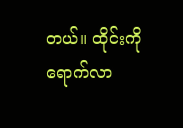တယ်။ ထိုင်းကို ရောက်လာ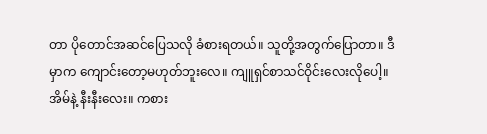တာ ပိုတောင်အဆင်ပြေသလို ခံစားရတယ်။ သူတို့အတွက်ပြောတာ။ ဒီမှာက ကျောင်းတော့မဟုတ်ဘူးလေ။ ကျူရှင်စာသင်ဝိုင်းလေးလိုပေါ့။ အိမ်နဲ့ နီးနီးလေး။ ကစား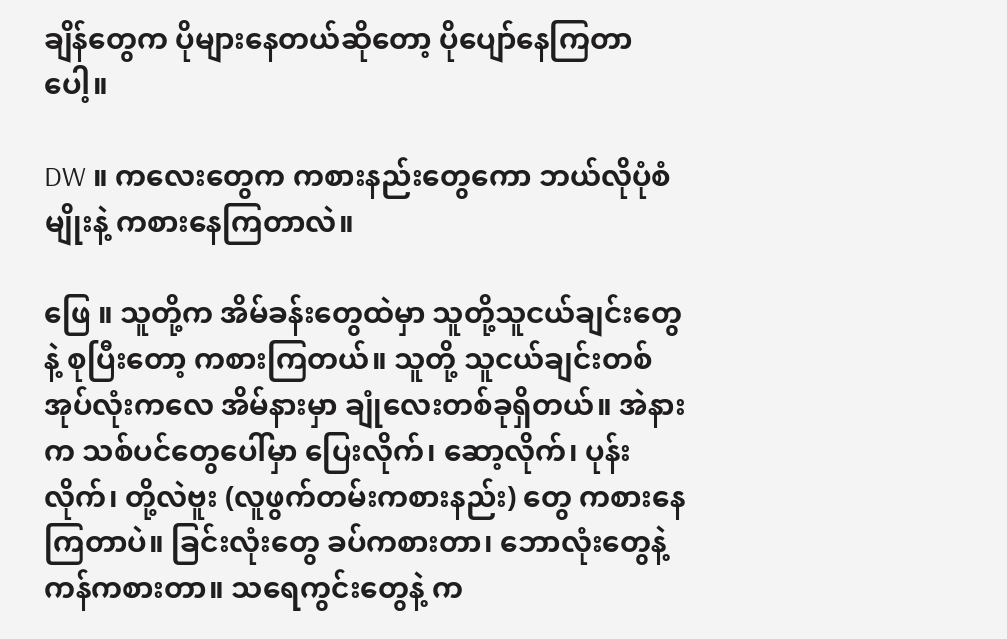ချိန်တွေက ပိုများနေတယ်ဆိုတော့ ပိုပျော်နေကြတာပေါ့။

DW ။ ကလေးတွေက ကစားနည်းတွေကော ဘယ်လိုပုံစံမျိုးနဲ့ ကစားနေကြတာလဲ။

ဖြေ ။ သူတို့က အိမ်ခန်းတွေထဲမှာ သူတို့သူငယ်ချင်းတွေနဲ့ စုပြီးတော့ ကစားကြတယ်။ သူတို့ သူငယ်ချင်းတစ်အုပ်လုံးကလေ အိမ်နားမှာ ချုံလေးတစ်ခုရှိတယ်။ အဲနားက သစ်ပင်တွေပေါ်မှာ ပြေးလိုက်၊ ဆော့လိုက်၊ ပုန်းလိုက်၊ တို့လဲဗူး (လူဖွက်တမ်းကစားနည်း) တွေ ကစားနေကြတာပဲ။ ခြင်းလုံးတွေ ခပ်ကစားတာ၊ ဘောလုံးတွေနဲ့ကန်ကစားတာ။ သရေကွင်းတွေနဲ့ က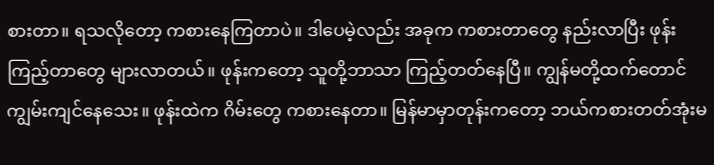စားတာ။ ရသလိုတော့ ကစားနေကြတာပဲ။ ဒါပေမဲ့လည်း အခုက ကစားတာတွေ နည်းလာပြီး ဖုန်းကြည့်တာတွေ များလာတယ်။ ဖုန်းကတော့ သူတို့ဘာသာ ကြည့်တတ်နေပြီ။ ကျွန်မတို့ထက်တောင် ကျွမ်းကျင်နေသေး။ ဖုန်းထဲက ဂိမ်းတွေ ကစားနေတာ။ မြန်မာမှာတုန်းကတော့ ဘယ်ကစားတတ်အုံးမ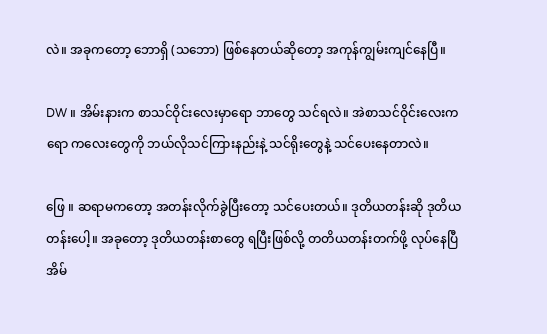လဲ။ အခုကတော့ ဘောရှိ (သဘော) ဖြစ်နေတယ်ဆိုတော့ အကုန်ကျွမ်းကျင်နေပြီ။

DW ။ အိမ်းနားက စာသင်ဝိုင်းလေးမှာရော ဘာတွေ သင်ရလဲ။ အဲစာသင်ဝိုင်းလေးကရော ကလေးတွေကို ဘယ်လိုသင်ကြားနည်းနဲ့ သင်ရိုးတွေနဲ့ သင်ပေးနေတာလဲ။

ဖြေ ။ ဆရာမကတော့ အတန်းလိုက်ခွဲပြီးတော့ သင်ပေးတယ်။ ဒုတိယတန်းဆို ဒုတိယတန်းပေါ့။ အခုတော့ ဒုတိယတန်းစာတွေ ရပြီးဖြစ်လို့ တတိယတန်းတက်ဖို့ လုပ်နေပြီ အိမ်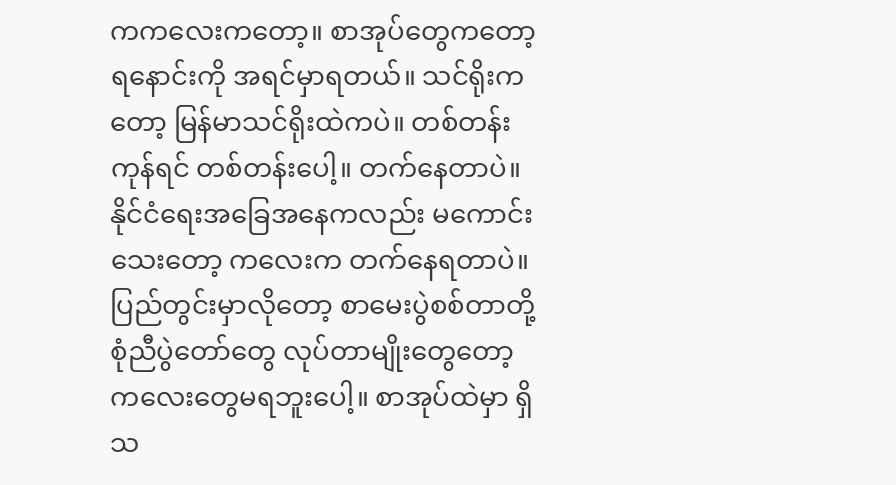ကကလေးကတော့။ စာအုပ်တွေကတော့ ရနောင်းကို အရင်မှာရတယ်။ သင်ရိုးကတော့ မြန်မာသင်ရိုးထဲကပဲ။ တစ်တန်းကုန်ရင် တစ်တန်းပေါ့။ တက်နေတာပဲ။ နိုင်ငံရေးအခြေအနေကလည်း မကောင်းသေးတော့ ကလေးက တက်နေရတာပဲ။ ပြည်တွင်းမှာလိုတော့ စာမေးပွဲစစ်တာတို့ စုံညီပွဲတော်တွေ လုပ်တာမျိုးတွေတော့ ကလေးတွေမရဘူးပေါ့။ စာအုပ်ထဲမှာ ရှိသ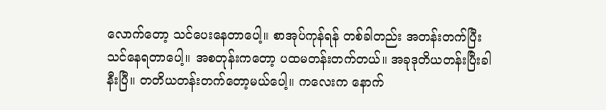လောက်တော့ သင်ပေးနေတာပေါ့။ စာအုပ်ကုန်ရန် တစ်ခါတည်း အတန်းတက်ပြီး သင်နေရတာပေါ့။ အစတုန်းကတော့ ပထမတန်းတက်တယ်။ အခုဒုတိယတန်းပြီးခါနီးပြီ။ တတိယတန်းတက်တော့မယ်ပေါ့။ ကလေးက နောက်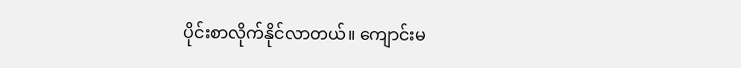ပိုင်းစာလိုက်နိုင်လာတယ်။ ကျောင်းမ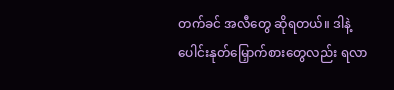တက်ခင် အလီတွေ ဆိုရတယ်။ ဒါနဲ့ ပေါင်းနုတ်မြှောက်စားတွေလည်း ရလာ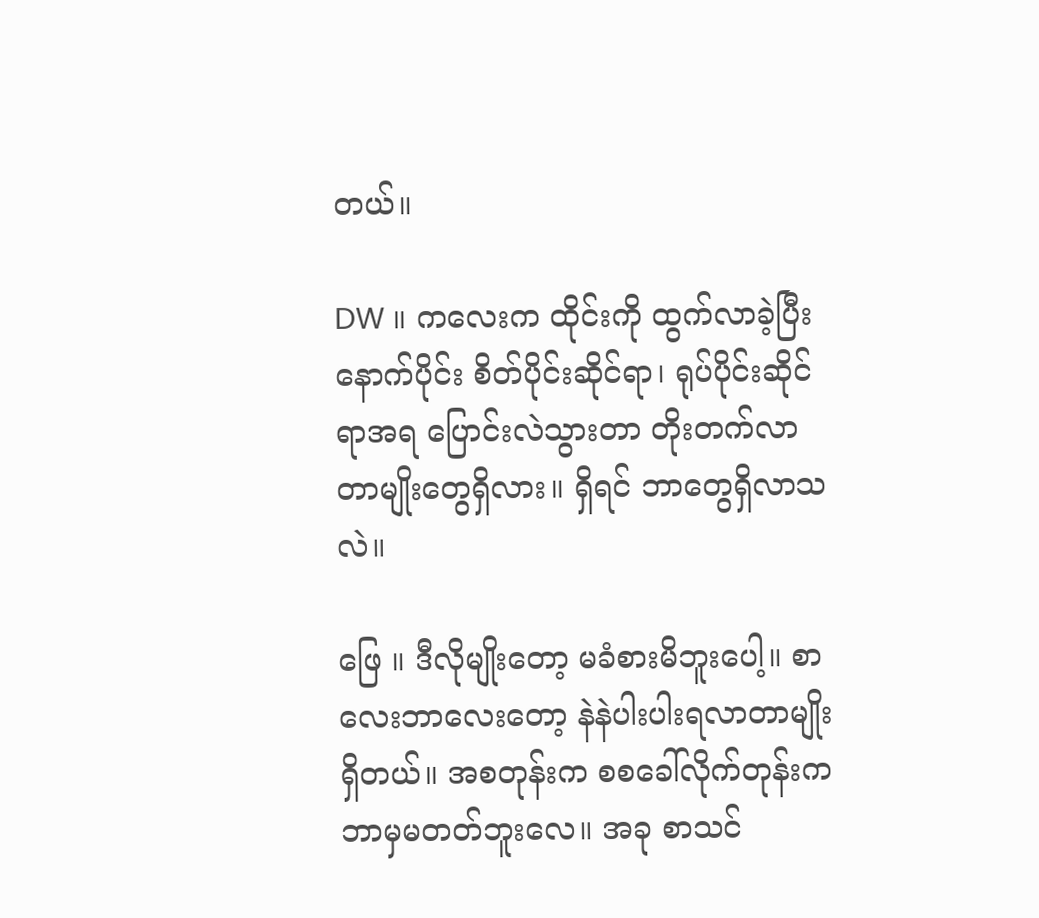တယ်။

DW ။ ကလေးက ထိုင်းကို ထွက်လာခဲ့ပြီးနောက်ပိုင်း စိတ်ပိုင်းဆိုင်ရာ၊ ရုပ်ပိုင်းဆိုင်ရာအရ ပြောင်းလဲသွားတာ တိုးတက်လာတာမျိုးတွေရှိလား။ ရှိရင် ဘာတွေရှိလာသလဲ။

ဖြေ ။ ဒီလိုမျိုးတော့ မခံစားမိဘူးပေါ့။ စာလေးဘာလေးတော့ နဲနဲပါးပါးရလာတာမျိုးရှိတယ်။ အစတုန်းက စစခေါ်လိုက်တုန်းက ဘာမှမတတ်ဘူးလေ။ အခု စာသင်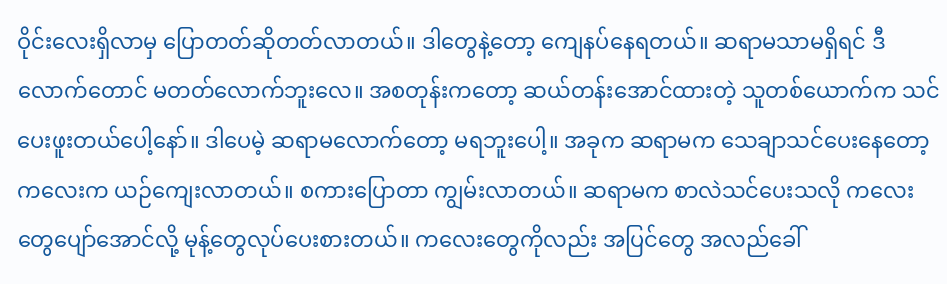ဝိုင်းလေးရှိလာမှ ပြောတတ်ဆိုတတ်လာတယ်။ ဒါတွေနဲ့တော့ ကျေနပ်နေရတယ်။ ဆရာမသာမရှိရင် ဒီလောက်တောင် မတတ်လောက်ဘူးလေ။ အစတုန်းကတော့ ဆယ်တန်းအောင်ထားတဲ့ သူတစ်ယောက်က သင်ပေးဖူးတယ်ပေါ့နော်။ ဒါပေမဲ့ ဆရာမလောက်တော့ မရဘူးပေါ့။ အခုက ဆရာမက သေချာသင်ပေးနေတော့ ကလေးက ယဉ်ကျေးလာတယ်။ စကားပြောတာ ကျွမ်းလာတယ်။ ဆရာမက စာလဲသင်ပေးသလို ကလေးတွေပျော်အောင်လို့ မုန့်တွေလုပ်ပေးစားတယ်။ ကလေးတွေကိုလည်း အပြင်တွေ အလည်ခေါ်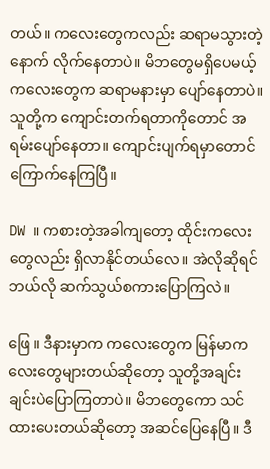တယ်။ ကလေးတွေကလည်း ဆရာမသွားတဲ့နောက် လိုက်နေတာပဲ။ မိဘတွေမရှိပေမယ့် ကလေးတွေက ဆရာမနားမှာ ပျော်နေတာပဲ။ သူတို့က ကျောင်းတက်ရတာကိုတောင် အရမ်းပျော်နေတာ။ ကျောင်းပျက်ရမှာတောင် ကြောက်နေကြပြီ။

DW ။ ကစားတဲ့အခါကျတော့ ထိုင်းကလေးတွေလည်း ရှိလာနိုင်တယ်လေ။ အဲလိုဆိုရင် ဘယ်လို ဆက်သွယ်စကားပြောကြလဲ။

ဖြေ ။ ဒီနားမှာက ကလေးတွေက မြန်မာကလေးတွေများတယ်ဆိုတော့ သူတို့အချင်းချင်းပဲပြောကြတာပဲ။ မိဘတွေကော သင်ထားပေးတယ်ဆိုတော့ အဆင်ပြေနေပြီ။ ဒီ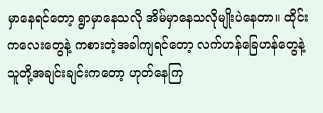မှာနေရင်တော့ ရွာမှာနေသလို အိမ်မှာနေသလိုမျိုးပဲနေတာ။ ထိုင်းကလေးတွေနဲ့ ကစားတဲ့အခါကျရင်တော့ လက်ဟန်ခြေဟန်တွေနဲ့ သူတို့အချင်းချင်းကတော့ ဟုတ်နေကြ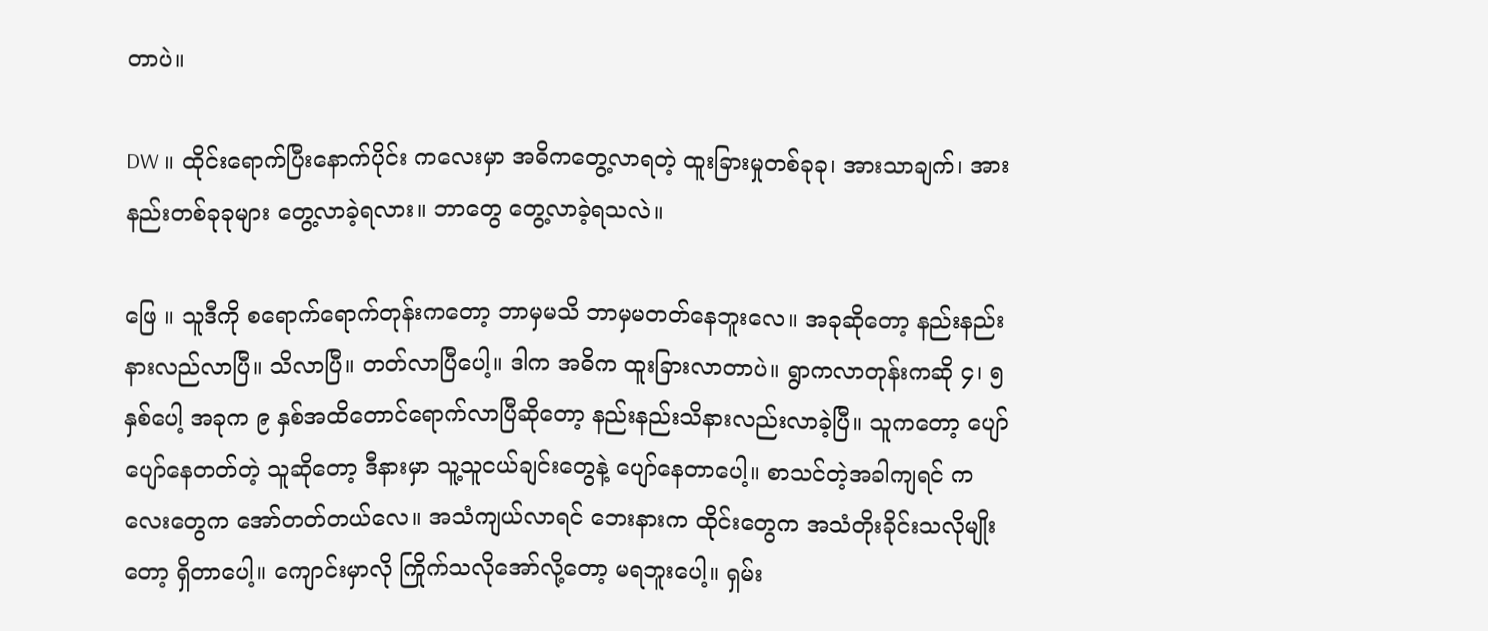တာပဲ။

DW ။ ထိုင်းရောက်ပြီးနောက်ပိုင်း ကလေးမှာ အဓိကတွေ့လာရတဲ့ ထူးခြားမှုတစ်ခုခု၊ အားသာချက်၊ အားနည်းတစ်ခုခုများ တွေ့လာခဲ့ရလား။ ဘာတွေ တွေ့လာခဲ့ရသလဲ။

ဖြေ ။ သူဒီကို စရောက်ရောက်တုန်းကတော့ ဘာမှမသိ ဘာမှမတတ်နေဘူးလေ။ အခုဆိုတော့ နည်းနည်း နားလည်လာပြီ။ သိလာပြီ။ တတ်လာပြီပေါ့။ ဒါက အဓိက ထူးခြားလာတာပဲ။ ရွာကလာတုန်းကဆို ၄၊ ၅ နှစ်ပေါ့ အခုက ၉ နှစ်အထိတောင်ရောက်လာပြီဆိုတော့ နည်းနည်းသိနားလည်းလာခဲ့ပြီ။ သူကတော့ ပျော်ပျော်နေတတ်တဲ့ သူဆိုတော့ ဒီနားမှာ သူ့သူငယ်ချင်းတွေနဲ့ ပျော်နေတာပေါ့။ စာသင်တဲ့အခါကျရင် ကလေးတွေက အော်တတ်တယ်လေ။ အသံကျယ်လာရင် ဘေးနားက ထိုင်းတွေက အသံတိုးခိုင်းသလိုမျိုးတော့ ရှိတာပေါ့။ ကျောင်းမှာလို‌ ကြိုက်သလိုအော်လို့တော့ မရဘူးပေါ့။ ရှမ်း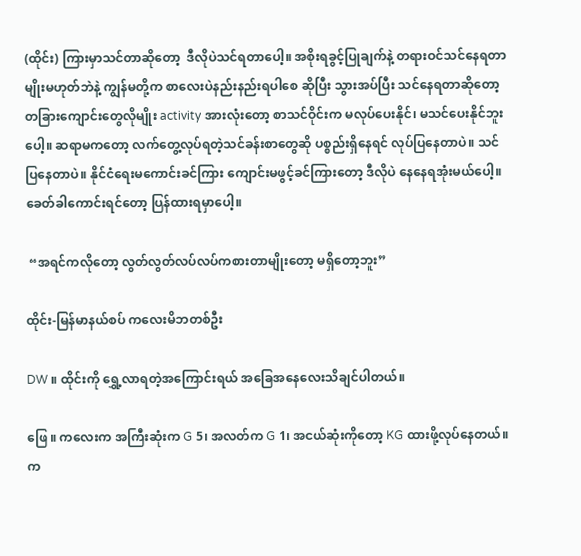(ထိုင်း) ကြားမှာသင်တာဆိုတော့  ဒီလိုပဲသင်ရတာပေါ့။ အစိုးရခွင့်ပြုချက်နဲ့ တရားဝင်သင်နေရတာမျိုးမဟုတ်ဘဲနဲ့ ကျွန်မတို့က စာလေးပဲနည်းနည်းရပါစေ ဆိုပြီး သွားအပ်ပြီး သင်နေရတာဆိုတော့ တခြားကျောင်းတွေလိုမျိုး activity အားလုံးတော့ စာသင်ဝိုင်းက မလုပ်ပေးနိုင်၊ မသင်ပေးနိုင်ဘူးပေါ့။ ဆရာမကတော့ လက်တွေ့လုပ်ရတဲ့သင်ခန်းစာတွေဆို ပစ္စည်းရှိနေရင် လုပ်ပြနေတာပဲ။ သင်ပြနေတာပဲ။ နိုင်ငံရေးမကောင်းခင်ကြား ကျောင်းမဖွင့်ခင်ကြားတော့ ဒီလိုပဲ နေနေရအုံးမယ်ပေါ့။ ခေတ်ခါကောင်းရင်တော့ ပြန်ထားရမှာပေါ့။

 “အရင်ကလိုတော့ လွတ်လွတ်လပ်လပ်ကစားတာမျိုးတော့ မရှိတော့ဘူး”

ထိုင်း-မြန်မာနယ်စပ် ကလေးမိဘတစ်ဦး

DW ။ ထိုင်းကို ရွှေ့လာရတဲ့အကြောင်းရယ် အခြေအနေလေးသိချင်ပါတယ်။

ဖြေ ။ ကလေးက အကြီးဆုံးက G 5၊ အလတ်က G 1၊ အငယ်ဆုံးကိုတော့ KG ထားဖို့လုပ်နေတယ်။ က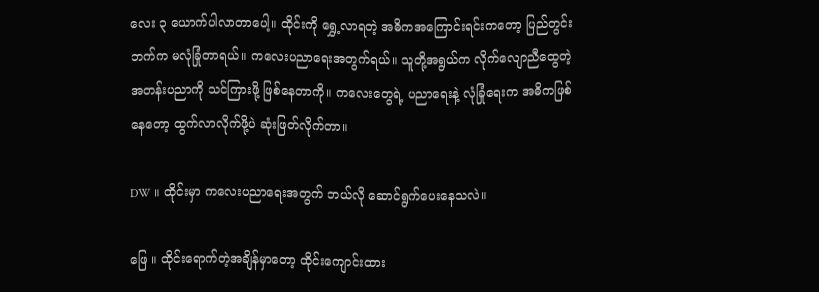လေး ၃ ယောက်ပါလာတာပေါ့။ ထိုင်းကို ရွှေ့လာရတဲ့ အဓိကအကြောင်းရင်းကတော့ ပြည်တွင်းဘက်က မလုံခြုံတာရယ်။ ကလေးပညာရေးအတွက်ရယ်။ သူတို့အရွယ်က လိုက်လျောညီထွေတဲ့ အတန်းပညာကို သင်ကြားဖို့ ဖြစ်နေတာကို။ ကလေးတွေရဲ့ ပညာရေးနဲ့ လုံခြုံရေးက အဓိကဖြစ်နေတော့ ထွက်လာလိုက်ဖို့ပဲ ဆုံးဖြတ်လိုက်တာ။

DW ။ ထိုင်းမှာ ကလေးပညာရေးအတွက် ဘယ်လို ဆောင်ရွက်ပေးနေသလဲ။

ဖြေ ။ ထိုင်းရောက်တဲ့အချိန်မှာတော့ ထိုင်းကျောင်းထား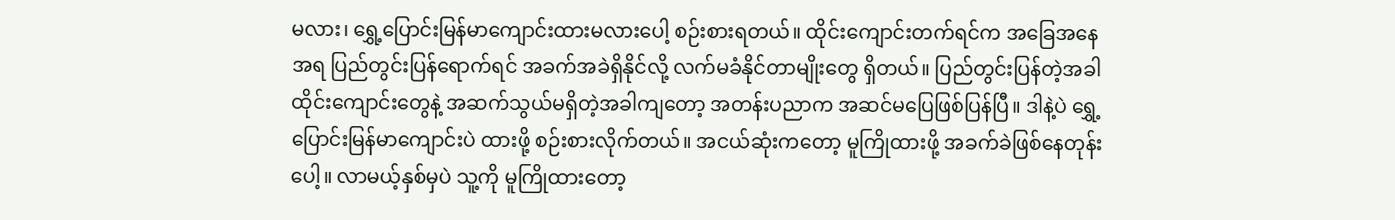မလား၊ ရွှေ့ပြောင်းမြန်မာကျောင်းထားမလားပေါ့ စဉ်းစားရတယ်။ ထိုင်းကျောင်းတက်ရင်က အခြေအနေအရ ပြည်တွင်းပြန်ရောက်ရင် အခက်အခဲရှိနိုင်လို့ လက်မခံနိုင်တာမျိုးတွေ ရှိတယ်။ ပြည်တွင်းပြန်တဲ့အခါ ထိုင်းကျောင်းတွေနဲ့ အဆက်သွယ်မရှိတဲ့အခါကျတော့ အတန်းပညာက အဆင်မပြေဖြစ်ပြန်ပြီ။ ဒါနဲ့ပဲ ရွှေ့ပြောင်းမြန်မာကျောင်းပဲ ထားဖို့ စဉ်းစားလိုက်တယ်။ အငယ်ဆုံးကတော့ မူကြိုထားဖို့ အခက်ခဲဖြစ်နေတုန်းပေါ့။ လာမယ့်နှစ်မှပဲ သူ့ကို မူကြိုထားတော့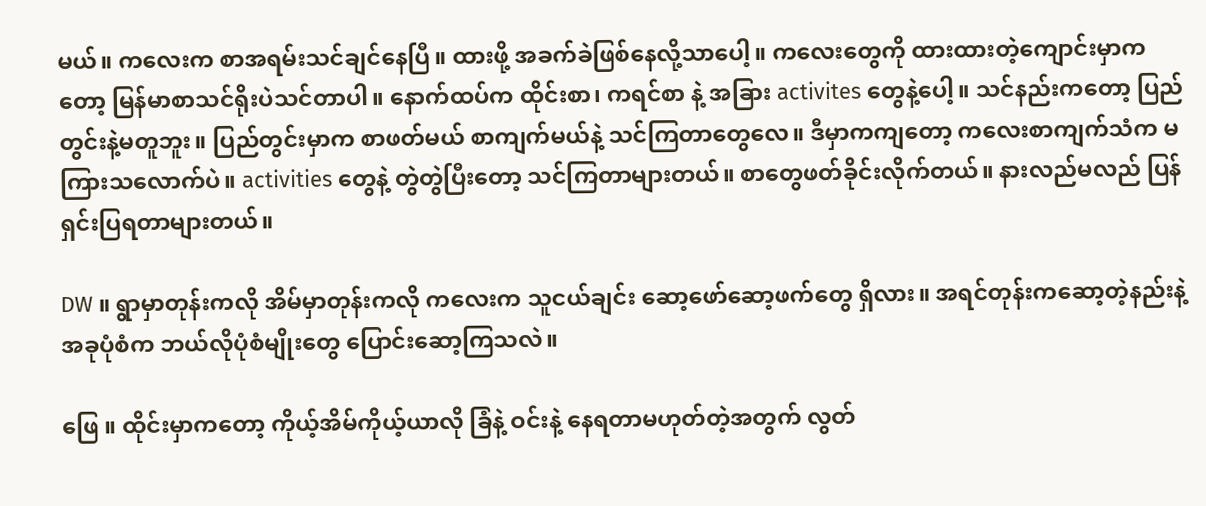မယ်။ ကလေးက စာအရမ်းသင်ချင်နေပြီ။ ထားဖို့ အခက်ခဲဖြစ်နေလို့သာပေါ့။ ကလေးတွေကို ထားထားတဲ့ကျောင်းမှာကတော့ မြန်မာစာသင်ရိုးပဲသင်တာပါ။ နောက်ထပ်က ထိုင်းစာ၊ ကရင်စာ နဲ့ အခြား activites တွေနဲ့ပေါ့။ သင်နည်းကတော့ ပြည်တွင်းနဲ့မတူဘူး။ ပြည်တွင်းမှာက စာဖတ်မယ် စာကျက်မယ်နဲ့ သင်ကြတာတွေလေ။ ဒီမှာကကျတော့ ကလေးစာကျက်သံက မကြားသလောက်ပဲ။ activities တွေနဲ့ တွဲတွဲပြီးတော့ သင်ကြတာများတယ်။ စာတွေဖတ်ခိုင်းလိုက်တယ်။ နားလည်မလည် ပြန်ရှင်းပြရတာများတယ်။

DW ။ ရွာမှာတုန်းကလို အိမ်မှာတုန်းကလို ကလေးက သူငယ်ချင်း ဆော့ဖော်ဆော့ဖက်တွေ ရှိလား။ အရင်တုန်းကဆော့တဲ့နည်းနဲ့ အခုပုံစံက ဘယ်လိုပုံစံမျိုးတွေ ပြောင်းဆော့ကြသလဲ။

ဖြေ ။ ထိုင်းမှာကတော့ ကိုယ့်အိမ်ကိုယ့်ယာလို ခြံနဲ့ ဝင်းနဲ့ နေရတာမဟုတ်တဲ့အတွက် လွတ်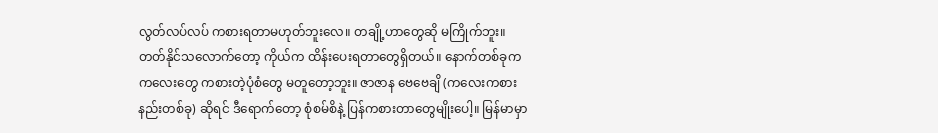လွတ်လပ်လပ် ကစားရတာမဟုတ်ဘူးလေ။ တချို့ဟာတွေဆို မကြိုက်ဘူး။ တတ်နိုင်သလောက်တော့ ကိုယ်က ထိန်းပေးရတာတွေရှိတယ်။ နောက်တစ်ခုက ကလေးတွေ ကစားတဲ့ပုံစံတွေ မတူတော့ဘူး။ ဇာဇာန ဗေဗေချိ (ကလေးကစားနည်းတစ်ခု) ဆိုရင် ဒီရောက်တော့ စုံစမ်စိနဲ့ ပြန်ကစားတာတွေမျိုးပေါ့။ မြန်မာမှာ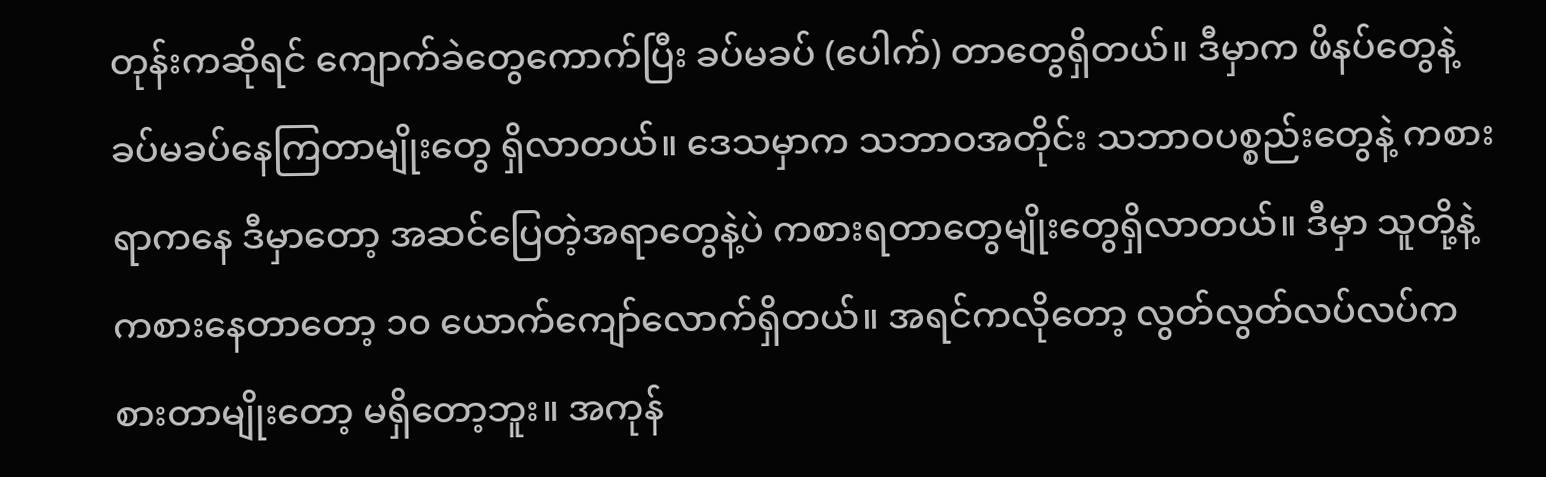တုန်းကဆိုရင် ကျောက်ခဲတွေကောက်ပြီး ခပ်မခပ် (ပေါက်) တာတွေရှိတယ်။ ဒီမှာက ဖိနပ်တွေနဲ့ ခပ်မခပ်နေကြတာမျိုးတွေ ရှိလာတယ်။ ဒေသမှာက သဘာဝအတိုင်း သဘာဝပစ္စည်းတွေနဲ့ ကစားရာကနေ ဒီမှာတော့ အဆင်ပြေတဲ့အရာတွေနဲ့ပဲ ကစားရတာတွေမျိုးတွေရှိလာတယ်။ ဒီမှာ သူတို့နဲ့ ကစားနေတာတော့ ၁၀ ယောက်ကျော်လောက်ရှိတယ်။ အရင်ကလိုတော့ လွတ်လွတ်လပ်လပ်ကစားတာမျိုးတော့ မရှိတော့ဘူး။ အကုန်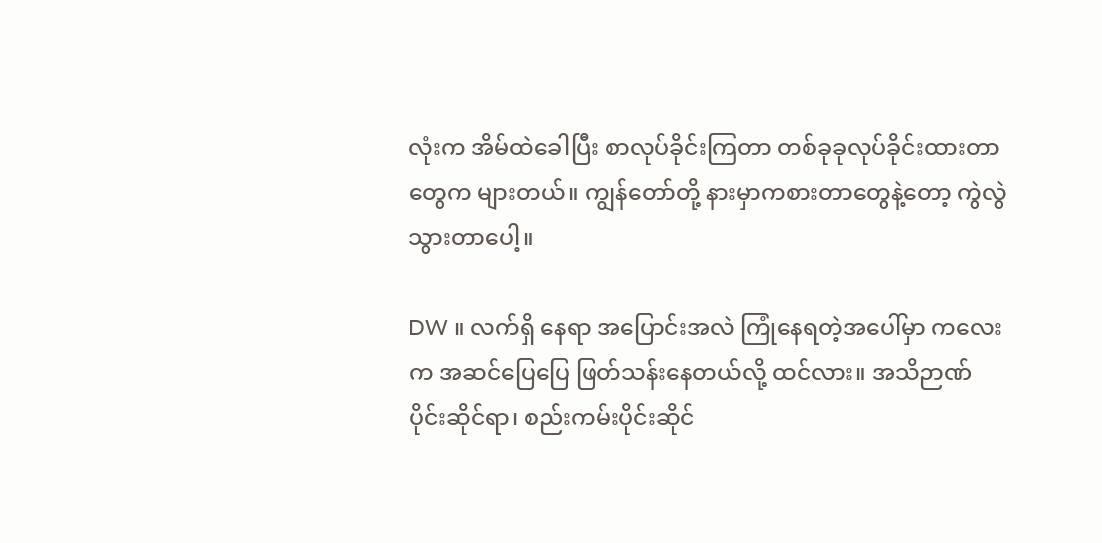လုံးက အိမ်ထဲခေါပြီး စာလုပ်ခိုင်းကြတာ တစ်ခုခုလုပ်ခိုင်းထားတာတွေက များတယ်။ ကျွန်တော်တို့ နားမှာကစားတာတွေနဲ့တော့ ကွဲလွဲသွားတာပေါ့။

DW ။ လက်ရှိ နေရာ အပြောင်းအလဲ ကြုံနေရတဲ့အပေါ်မှာ ကလေးက အဆင်ပြေပြေ ဖြတ်သန်းနေတယ်လို့ ထင်လား။ အသိဉာဏ်ပိုင်းဆိုင်ရာ၊ စည်းကမ်းပိုင်းဆိုင်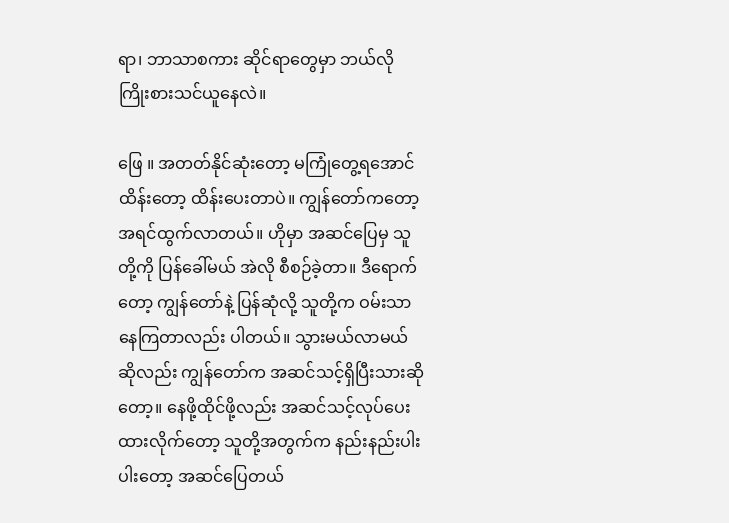ရာ၊ ဘာသာစကား ဆိုင်ရာတွေမှာ ဘယ်လိုကြိုးစားသင်ယူနေလဲ။

ဖြေ ။ အတတ်နိုင်ဆုံးတော့ မကြုံတွေ့ရအောင် ထိန်းတော့ ထိန်းပေးတာပဲ။ ကျွန်တော်ကတော့ အရင်ထွက်လာတယ်။ ဟိုမှာ အဆင်ပြေမှ သူတို့ကို ပြန်ခေါ်မယ် အဲလို စီစဉ်ခဲ့တာ။ ဒီရောက်တော့ ကျွန်တော်နဲ့ ပြန်ဆုံလို့ သူတို့က ဝမ်းသာနေကြတာလည်း ပါတယ်။ သွားမယ်လာမယ်ဆိုလည်း ကျွန်တော်က အဆင်သင့်ရှိပြီးသားဆိုတော့။ နေဖို့ထိုင်ဖို့လည်း အဆင်သင့်လုပ်ပေးထားလိုက်တော့ သူတို့အတွက်က နည်းနည်းပါးပါးတော့ အဆင်ပြေတယ်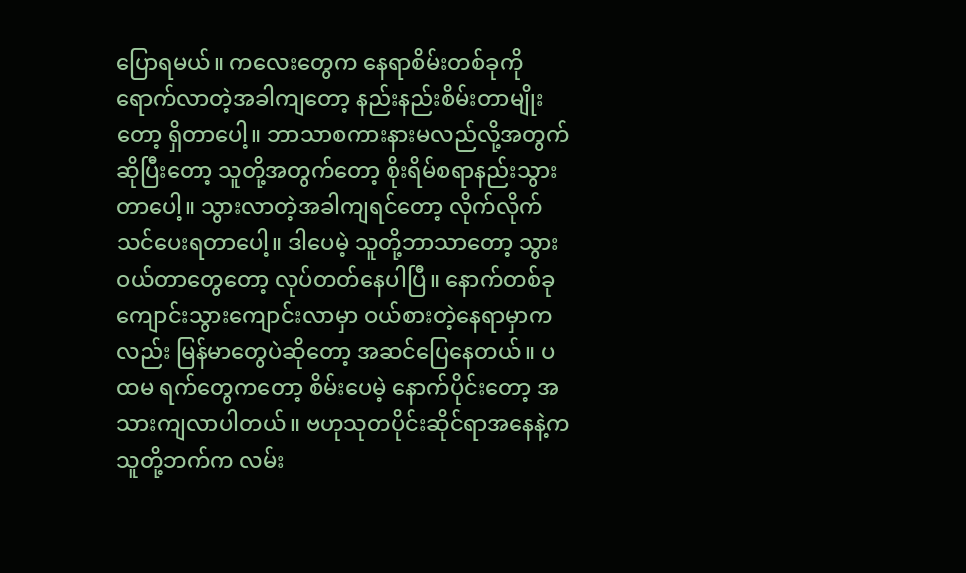ပြောရမယ်။ ကလေးတွေက နေရာစိမ်းတစ်ခုကို ရောက်လာတဲ့အခါကျတော့ နည်းနည်းစိမ်းတာမျိုးတော့ ရှိတာပေါ့။ ဘာသာစကားနားမလည်လို့အတွက် ဆိုပြီးတော့ သူတို့အတွက်တော့ စိုးရိမ်စရာနည်းသွားတာပေါ့။ သွားလာတဲ့အခါကျရင်တော့ လိုက်လိုက်သင်ပေးရတာပေါ့။ ဒါပေမဲ့ သူတို့ဘာသာတော့ သွားဝယ်တာတွေတော့ လုပ်တတ်နေပါပြီ။ နောက်တစ်ခု ကျောင်းသွားကျောင်းလာမှာ ဝယ်စားတဲ့နေရာမှာကလည်း မြန်မာတွေပဲဆိုတော့ အဆင်ပြေနေတယ်။ ပထမ ရက်တွေကတော့ စိမ်းပေမဲ့ နောက်ပိုင်းတော့ အသားကျလာပါတယ်။ ဗဟုသုတပိုင်းဆိုင်ရာအနေနဲ့က သူတို့ဘက်က လမ်း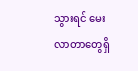သွားရင် မေးလာတာတွေရှိ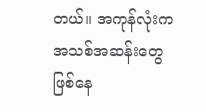တယ်။ အကုန်လုံးက အသစ်အဆန်းတွေဖြစ်နေ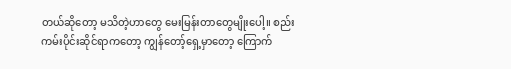တယ်ဆိုတော့ မသိတဲ့ဟာတွေ မေးမြန်းတာတွေမျိုးပေါ့။ စည်းကမ်းပိုင်းဆိုင်ရာကတော့ ကျွန်တော့်ရှေ့မှာတော့ ကြောက်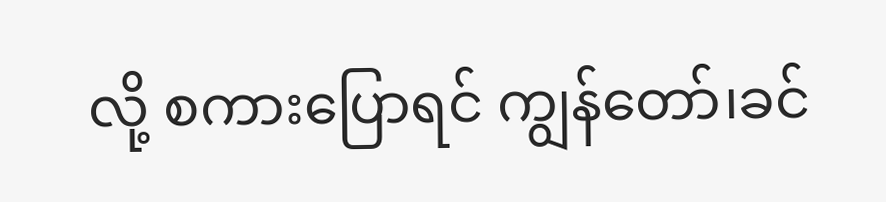လို့ စကားပြောရင် ကျွန်တော်၊ခင်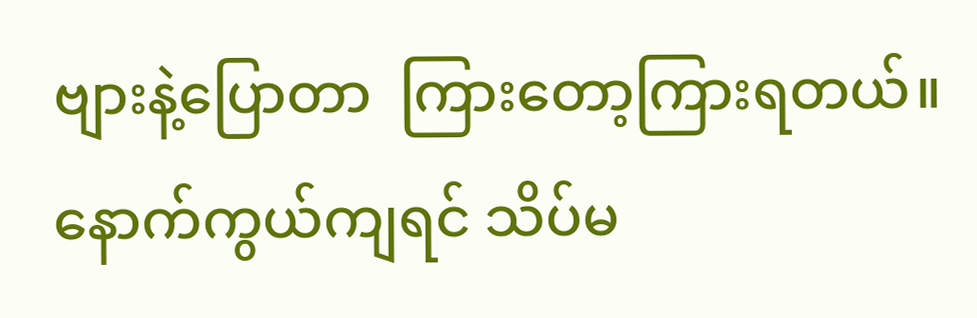ဗျားနဲ့ပြောတာ  ကြားတော့ကြားရတယ်။ နောက်ကွယ်ကျရင် သိပ်မ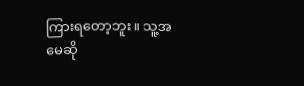ကြားရတော့ဘူး။ သူ့အမေဆို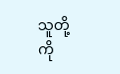သူတို့ကို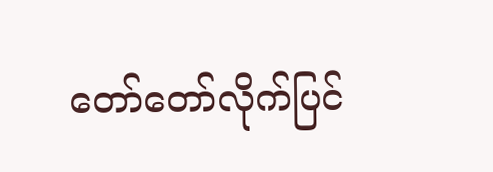တော်တော်လိုက်ပြင်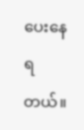ပေးနေရတယ်။